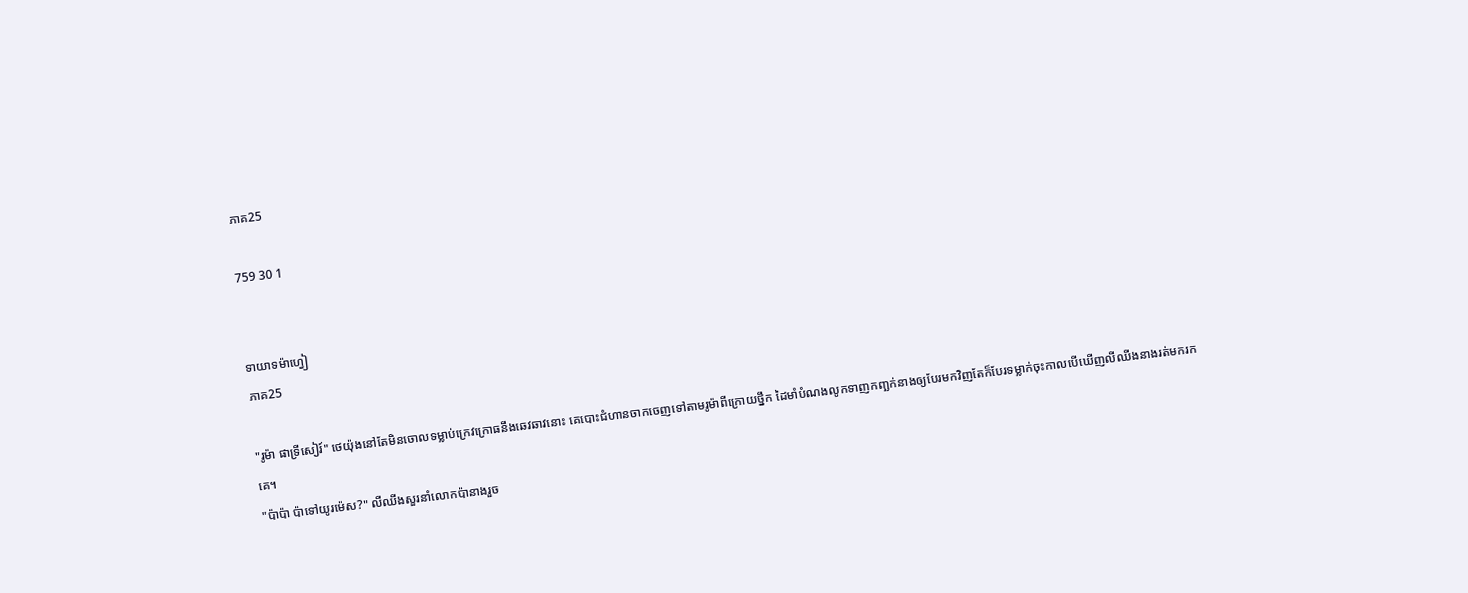ភាគ25

759 30 1


ទាយាទម៉ាហ្វៀ
ភាគ25

"រូម៉ា ផាទ្រីសៀរ៍" ថេយ៉ុងនៅតែមិនចោលទម្លាប់ក្រេវក្រោធនឹងឆេវឆាវនោះ គេបោះជំហានចាកចេញទៅតាមរូម៉ាពីក្រោយថ្នឹក ដៃមាំបំណងលូកទាញកញ្ឆក់នាងឲ្យបែរមកវិញតែក៏បែរទម្លាក់ចុះកាលបើឃើញលីឈីងនាងរត់មករកគេ។
"ប៉ាប៉ា ប៉ាទៅយូរម៉េស?" លីឈីងសួរនាំលោកប៉ានាងរួច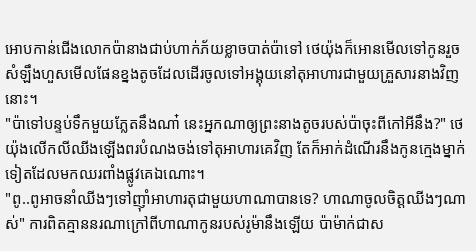អោបកាន់ជើងលោកប៉ានាងជាប់ហាក់ភ័យខ្លាចបាត់ប៉ាទៅ ថេយ៉ុងក៏អោនមើលទៅកូនរួចសំឡឹងហួសមើលផែនខ្នងតូចដែលដើរចូលទៅអង្គុយនៅតុអាហារជាមួយគ្រួសារនាងវិញនោះ។
"ប៉ាទៅបន្ទប់ទឹកមួយភ្លែតនឹងណា៎ នេះអ្នកណាឲ្យព្រះនាងតូចរបស់ប៉ាចុះពីកៅអីនឹង?" ថេយ៉ុងលើកលីឈីងឡើងពរបំណងចង់ទៅតុអាហារគេវិញ តែក៏អាក់ដំណើរនឹងកូនក្មេងម្នាក់ទៀតដែលមកឈរពាំងផ្លូវគេឯណោះ។
"ពូ..ពូអាចនាំឈីងៗទៅញ៊ាំអាហារតុជាមួយហាណាបានទេ? ហាណាចូលចិត្តឈីងៗណាស់" ការពិតគ្មាននរណាក្រៅពីហាណាកូនរបស់រូម៉ានឹងឡើយ ប៉ាម៉ាក់ជាស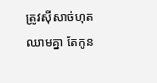ត្រូវសុីសាច់ហុតឈាមគ្នា តែកូន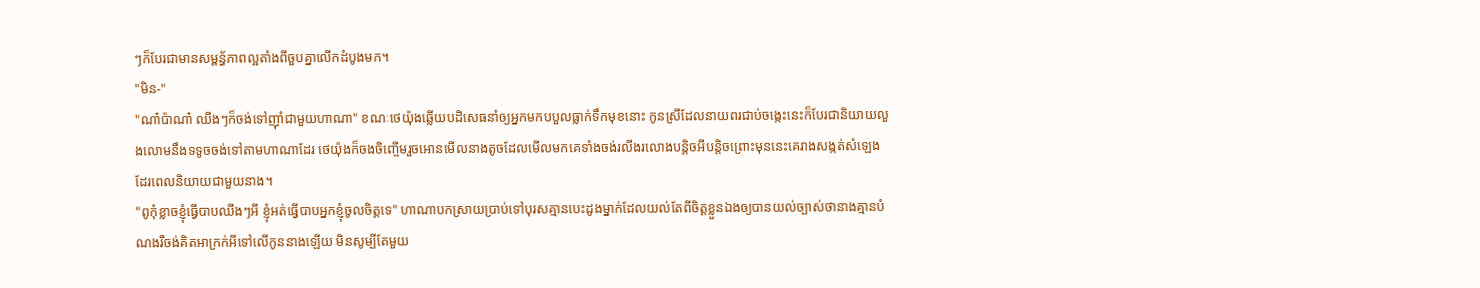ៗក៏បែរជាមានសម្ពន្ធ័ភាពល្អតាំងពីចួបគ្នាលើកដំបូងមក។
"មិន-"
"ណា៎ប៉ាណា៎ ឈីងៗក៏ចង់ទៅញ៊ាំជាមួយហាណា" ខណៈថេយ៉ុងឆ្លើយបដិសេធនាំឲ្យអ្នកមកបបួលធ្លាក់ទឹកមុខនោះ កូនស្រីដែលនាយពរជាប់ចង្កេះនេះក៏បែរជានិយាយលួងលោមនឹងទទូចចង់ទៅតាមហាណាដែរ ថេយ៉ុងក៏ចងចិញ្ចើមរួចអោនមើលនាងតូចដែលមើលមកគេទាំងចង់រលីងរលោងបន្តិចអីបន្តិចព្រោះមុននេះគេរាងសង្កត់សំឡេងដែរពេលនិយាយជាមួយនាង។
"ពូកុំខ្លាចខ្ញុំធ្វើបាបឈីងៗអី ខ្ញុំអត់ធ្វើបាបអ្នកខ្ញុំចូលចិត្តទេ" ហាណាបកស្រាយប្រាប់ទៅបុរសគ្មានបេះដូងម្នាក់ដែលយល់តែពីចិត្តខ្លួនឯងឲ្យបានយល់ច្បាស់ថានាងគ្មានបំណងរឺចង់គិតអាក្រក់អីទៅលើកូននាងឡើយ មិនសូម្បីតែមួយ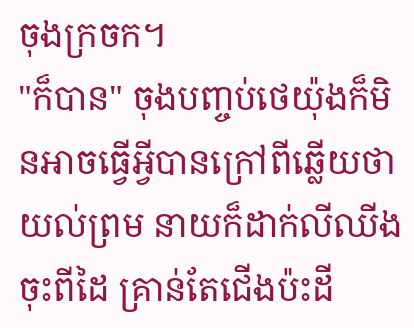ចុងក្រចក។
"ក៏បាន" ចុងបញ្ចប់ថេយ៉ុងក៏មិនអាចធ្វើអ្វីបានក្រៅពីឆ្លើយថាយល់ព្រម នាយក៏ដាក់លីឈីងចុះពីដៃ គ្រាន់តែជើងប៉ះដី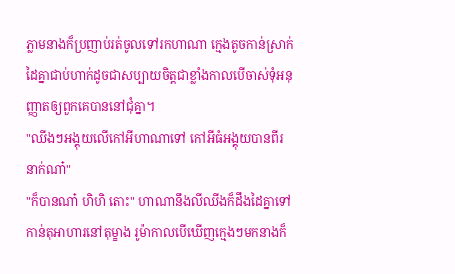ភ្លាមនាងក៏ប្រញាប់រត់ចូលទៅរកហាណា ក្មេងតូចកាន់ស្រាក់ដៃគ្នាជាប់ហាក់ដូចជាសប្បាយចិត្តជាខ្លាំងកាលបើចាស់ទុំអនុញ្ញាតឲ្យពួកគេបាននៅជុំគ្នា។
"ឈីងៗអង្គុយលើកៅអីហាណាទៅ កៅអីធំអង្គុយបានពីរនាក់ណា៎"
"ក៏បានណា៎ ហិហិ តោះ" ហាណានឹងលីឈីងក៏ដឹងដៃគ្នាទៅកាន់តុអាហារនៅតុម្ខាង រូម៉ាកាលបើឃើញក្មេងៗមកនាងក៏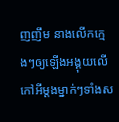ញញឹម នាងលើកក្មេងៗឲ្យឡើងអង្គុយលើកៅអីម្ដងម្នាក់ៗទាំងស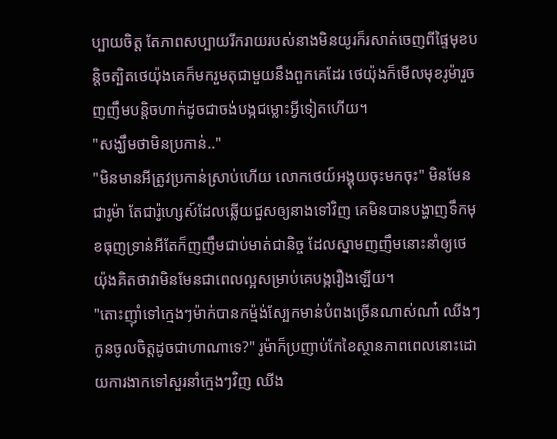ប្បាយចិត្ត តែភាពសប្បាយរីករាយរបស់នាងមិនយូរក៏រសាត់ចេញពីផ្ទៃមុខបន្តិចត្បិតថេយ៉ុងគេក៏មករួមតុជាមួយនឹងពួកគេដែរ ថេយ៉ុងក៏មើលមុខរូម៉ារួចញញឹមបន្តិចហាក់ដូចជាចង់បង្កជម្លោះអ្វីទៀតហើយ។
"សង្ឃឹមថាមិនប្រកាន់.."
"មិនមានអីត្រូវប្រកាន់ស្រាប់ហើយ លោកថេយ៍អង្គុយចុះមកចុះ" មិនមែនជារូម៉ា តែជារ៉ូហ្សេស៍ដែលឆ្លើយជួសឲ្យនាងទៅវិញ គេមិនបានបង្ហាញទឹកមុខធុញទ្រាន់អីតែក៏ញញឹមជាប់មាត់ជានិច្ច ដែលស្នាមញញឹមនោះនាំឲ្យថេយ៉ុងគិតថាវាមិនមែនជាពេលល្អសម្រាប់គេបង្ករឿងឡើយ។
"តោះញ៊ាំទៅក្មេងៗម៉ាក់បានកម៉្មង់ស្បែកមាន់បំពងច្រើនណាស់ណា៎ ឈីងៗកូនចូលចិត្តដូចជាហាណាទេ?" រូម៉ាក៏ប្រញាប់កែខៃស្ថានភាពពេលនោះដោយការងាកទៅសួរនាំក្មេងៗវិញ ឈីង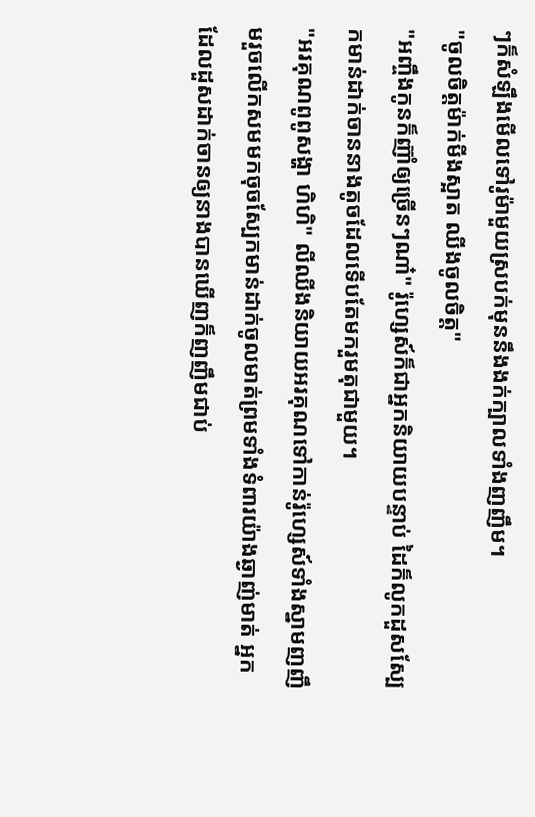ៗក៏សំឡឹងមើលទៅរូម៉ាមួយស្របក់មុននឹងងក់ក្បាលទាំងញញឹម។
"ចូលចិត្តម៉ាក់មីងស្អាត ឈីងចូលចិត្ត"
"អញ្ចឹងកូនក៏ញ៊ាំឲ្យច្រើនៗណា៎" រ៉ូហ្សេស៍ក៏ជាអ្នកនិយាយបន្ទាប់ ដៃក៏លូកដួសស្បែកមាន់ដាក់ចាននាងតូចដែលទើបតែមករួមតុជាមួយ។
"អរគុណពូពូសង្ហា ហិហិ" លីឈីងនិយាយអរគុណទៅកាន់រ៉ូហ្សេស៍ទាំងស្នាមញញឹមរួចលើកសមមកចុចស្បែកមាន់ដាក់ចូលមាត់ព្រមទាំងទំពារយ៉ាងឆ្ងាញ់មាត់ អ្នកដែលដួសដាក់ចានឲ្យនាងបានឃើញក៏ញញឹមជាប់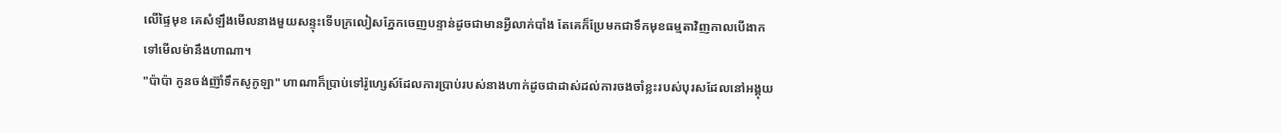លើផ្ទៃមុខ គេសំឡឹងមើលនាងមួយសន្ទុះទើបក្រលៀសភ្នែកចេញបន្ទាន់ដូចជាមានអ្វីលាក់បាំង តែគេក៏ប្រែមកជាទឹកមុខធម្មតាវិញកាលបើងាកទៅមើលម៉ានឹងហាណា។
"ប៉ាប៉ា កូនចង់ញ៊ាំទឹកសូកូឡា" ហាណាក៏ប្រាប់ទៅរ៉ូហ្សេស៍ដែលការប្រាប់របស់នាងហាក់ដូចជាដាស់ដល់ការចងចាំខ្លះរបស់បុរសដែលនៅអង្គុយ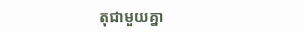តុជាមួយគ្នា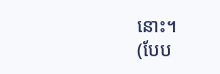នោះ។
(បែប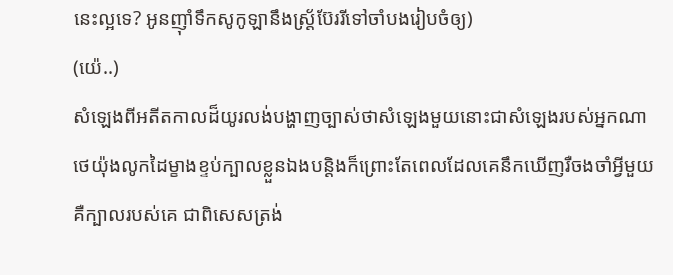នេះល្អទេ? អូនញ៊ាំទឹកសូកូឡានឹងស្ត្រ័ប៊ែររីទៅចាំបងរៀបចំឲ្យ)
(យ៉េ..)
សំឡេងពីអតីតកាលដ៏យូរលង់បង្ហាញច្បាស់ថាសំឡេងមួយនោះជាសំឡេងរបស់អ្នកណា ថេយ៉ុងលូកដៃម្ខាងខ្ទប់ក្បាលខ្លួនឯងបន្តិងក៏ព្រោះតែពេលដែលគេនឹកឃើញរឺចងចាំអ្វីមួយគឺក្បាលរបស់គេ ជាពិសេសត្រង់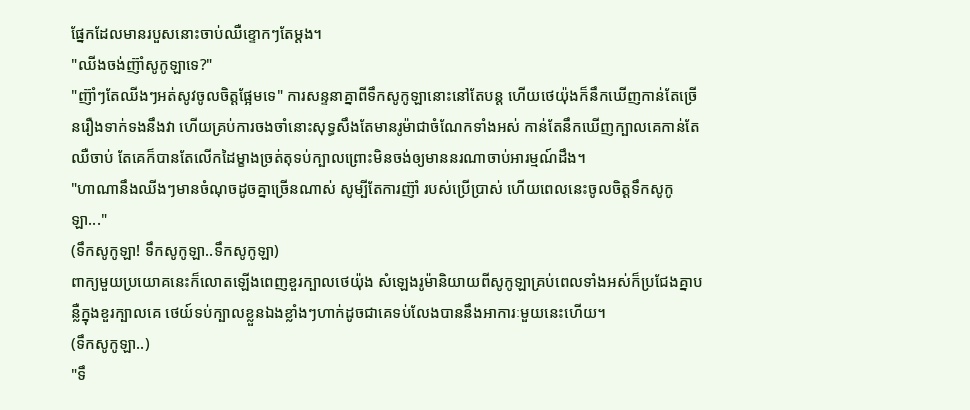ផ្នែកដែលមានរបួសនោះចាប់ឈឺខ្ទោកៗតែម្ដង។
"ឈីងចង់ញ៊ាំសូកូឡាទេ?"
"ញ៊ាំៗតែឈីងៗអត់សូវចូលចិត្តផ្អែមទេ" ការសន្ទនាគ្នាពីទឹកសូកូឡានោះនៅតែបន្ត ហើយថេយ៉ុងក៏នឹកឃើញកាន់តែច្រើនរឿងទាក់ទងនឹងវា ហើយគ្រប់ការចងចាំនោះសុទ្ធសឹងតែមានរូម៉ាជាចំណែកទាំងអស់ កាន់តែនឹកឃើញក្បាលគេកាន់តែឈឺចាប់ តែគេក៏បានតែលើកដៃម្ខាងច្រត់តុទប់ក្បាលព្រោះមិនចង់ឲ្យមាននរណាចាប់អារម្មណ៍ដឹង។
"ហាណានឹងឈីងៗមានចំណុចដូចគ្នាច្រើនណាស់ សូម្បីតែការញ៊ាំ របស់ប្រើប្រាស់ ហើយពេលនេះចូលចិត្តទឹកសូកូឡា..."
(ទឹកសូកូឡា! ទឹកសូកូឡា..ទឹកសូកូឡា)
ពាក្យមួយប្រយោគនេះក៏លោតឡើងពេញខួរក្បាលថេយ៉ុង សំឡេងរូម៉ានិយាយពីសូកូឡាគ្រប់ពេលទាំងអស់ក៏ប្រជែងគ្នាបន្លឺក្នុងខួរក្បាលគេ ថេយ៍ទប់ក្បាលខ្លួនឯងខ្លាំងៗហាក់ដូចជាគេទប់លែងបាននឹងអាការៈមួយនេះហើយ។
(ទឹកសូកូឡា..)
"ទឹ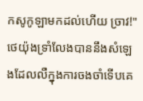កសូកូឡាមកដល់ហើយ ច្រាវ!" ថេយ៉ុងទ្រាំលែងបាននឹងសំឡេងដែលលឺក្នុងការចងចាំទើបគេ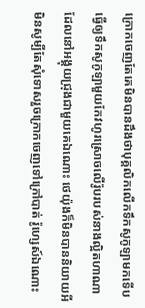ក្រោកចេញតែគេមិនបានដឹងថាបុគ្គលិកលើកទឹកសូកូឡាមកទើបធ្វើឲ្យទឹកសូកូឡាមួយកែវហូរស្រោចលើរ៉ូបរបស់នាងល្អិតហាណាដែលនៅអង្គុយជ្រុងជាមួយគេឯណោះ ថេយ៉ុងក៏មិនបាននិយាយអី មិនសូម្បីតែសុំទោសរួចក្រោកចេញទៅក្រៅបាត់ រ៉ូហ្សេស៍ឯណោះ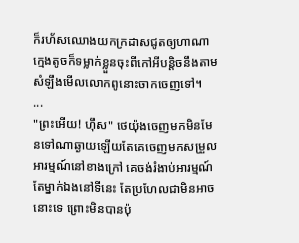ក៏រហ័សឈោងយកក្រដាសជូតឲ្យហាណា ក្មេងតូចក៏ទម្លាក់ខ្លួនចុះពីកៅអីបន្តិចនឹងតាមសំឡឹងមើលលោកពូនោះចាកចេញទៅ។
...
"ព្រះអើយ! ហ៊ឹស" ថេយ៉ុងចេញមកមិនមែនទៅណាឆ្ងាយឡើយតែគេចេញមកសម្រួលអារម្មណ៍នៅខាងក្រៅ គេចង់រំងាប់អារម្មណ៍តែម្នាក់ឯងនៅទីនេះ តែប្រហែលជាមិនអាចនោះទេ ព្រោះមិនបានប៉ុ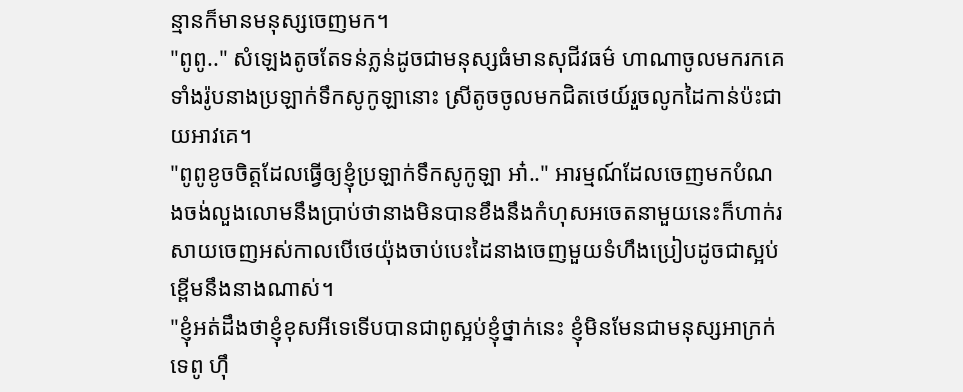ន្មានក៏មានមនុស្សចេញមក។
"ពូពូ.." សំឡេងតូចតែទន់ភ្លន់ដូចជាមនុស្សធំមានសុជីវធម៌ ហាណាចូលមករកគេទាំងរ៉ូបនាងប្រឡាក់ទឹកសូកូឡានោះ ស្រីតូចចូលមកជិតថេយ៍រួចលូកដៃកាន់ប៉ះជាយអាវគេ។
"ពូពូខូចចិត្តដែលធ្វើឲ្យខ្ញុំប្រឡាក់ទឹកសូកូឡា អា៎.." អារម្មណ៍ដែលចេញមកបំណងចង់លួងលោមនឹងប្រាប់ថានាងមិនបានខឹងនឹងកំហុសអចេតនាមួយនេះក៏ហាក់រសាយចេញអស់កាលបើថេយ៉ុងចាប់បេះដៃនាងចេញមួយទំហឹងប្រៀបដូចជាស្អប់ខ្ពើមនឹងនាងណាស់។
"ខ្ញុំអត់ដឹងថាខ្ញុំខុសអីទេទើបបានជាពូស្អប់ខ្ញុំថ្នាក់នេះ ខ្ញុំមិនមែនជាមនុស្សអាក្រក់ទេពូ ហ៊ឹ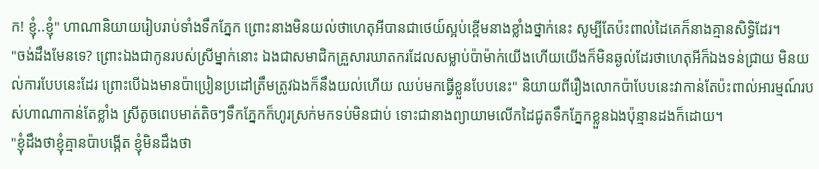ក! ខ្ញុំ..ខ្ញុំ" ហាណានិយាយរៀបរាប់ទាំងទឹកភ្នែក ព្រោះនាងមិនយល់ថាហេតុអីបានជាថេយ៍ស្អប់ខ្ពើមនាងខ្លាំងថ្នាក់នេះ សូម្បីតែប៉ះពាល់ដៃគេក៏នាងគ្មានសិទ្ធិដែរ។
"ចង់ដឹងមែនទេ? ព្រោះឯងជាកូនរបស់ស្រីម្នាក់នោះ ឯងជាសមាជិកគ្រួសារឃាតករដែលសម្លាប់ប៉ាម៉ាក់យើងហើយយើងក៏មិនឆ្ងល់ដែរថាហេតុអីក៏ឯងទន់ជ្រាយ មិនយល់ការបែបនេះដែរ ព្រោះបើឯងមានប៉ាប្រៀនប្រដៅត្រឹមត្រូវឯងក៏នឹងយល់ហើយ ឈប់មកធ្វើខ្លួនបែបនេះ" និយាយពីរឿងលោកប៉ាបែបនេះវាកាន់តែប៉ះពាល់អារម្មណ៍របស់ហាណាកាន់តែខ្លាំង ស្រីតូចពេបមាត់តិចៗទឹកភ្នែកក៏ហូរស្រក់មកទប់មិនជាប់ ទោះជានាងព្យាយាមលើកដៃជូតទឹកភ្នែកខ្លួនឯងប៉ុន្មានដងក៏ដោយ។
"ខ្ញុំដឹងថាខ្ញុំគ្មានប៉ាបង្កើត ខ្ញុំមិនដឹងថា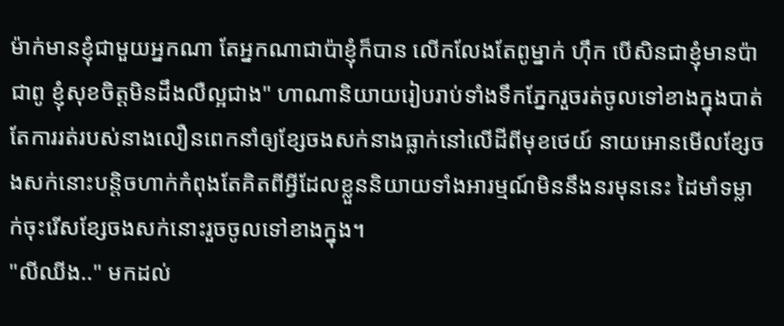ម៉ាក់មានខ្ញុំជាមួយអ្នកណា តែអ្នកណាជាប៉ាខ្ញុំក៏បាន លើកលែងតែពូម្នាក់ ហ៊ឹក បើសិនជាខ្ញុំមានប៉ាជាពូ ខ្ញុំសុខចិត្តមិនដឹងលឺល្អជាង" ហាណានិយាយរៀបរាប់ទាំងទឹកភ្នែករួចរត់ចូលទៅខាងក្នុងបាត់ តែការរត់របស់នាងលឿនពេកនាំឲ្យខ្សែចងសក់នាងធ្លាក់នៅលើដីពីមុខថេយ៍ នាយអោនមើលខ្សែចងសក់នោះបន្តិចហាក់កំពុងតែគិតពីអ្វីដែលខ្លួននិយាយទាំងអារម្មណ៍មិននឹងនរមុននេះ ដៃមាំទម្លាក់ចុះរើសខ្សែចងសក់នោះរួចចូលទៅខាងក្នុង។
"លីឈីង.." មកដល់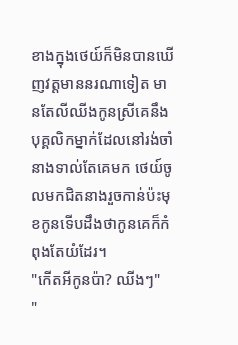ខាងក្នុងថេយ៍ក៏មិនបានឃើញវត្តមាននរណាទៀត មានតែលីឈីងកូនស្រីគេនឹងបុគ្គលិកម្នាក់ដែលនៅរង់ចាំនាងទាល់តែគេមក ថេយ៍ចូលមកជិតនាងរួចកាន់ប៉ះមុខកូនទើបដឹងថាកូនគេក៏កំពុងតែយំដែរ។
"កើតអីកូនប៉ា? ឈីងៗ"
"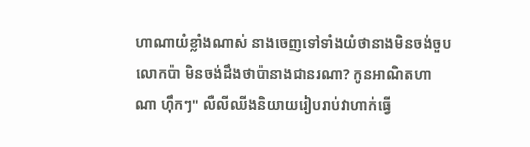ហាណាយំខ្លាំងណាស់ នាងចេញទៅទាំងយំថានាងមិនចង់ចួបលោកប៉ា មិនចង់ដឹងថាប៉ានាងជានរណា? កូនអាណិតហាណា ហ៊ឹកៗ" លឺលីឈីងនិយាយរៀបរាប់វាហាក់ធ្វើ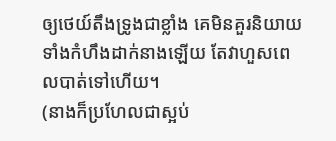ឲ្យថេយ៍តឹងទ្រូងជាខ្លាំង គេមិនគួរនិយាយទាំងកំហឹងដាក់នាងឡើយ តែវាហួសពេលបាត់ទៅហើយ។
(នាងក៏ប្រហែលជាស្អប់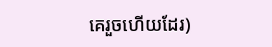គេរួចហើយដែរ)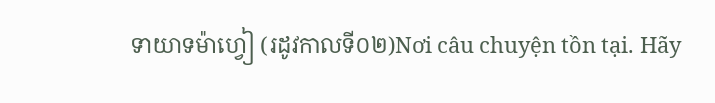ទាយាទម៉ាហ្វៀ (រដូវកាលទី០២)Nơi câu chuyện tồn tại. Hãy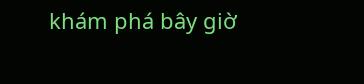khám phá bây giờ